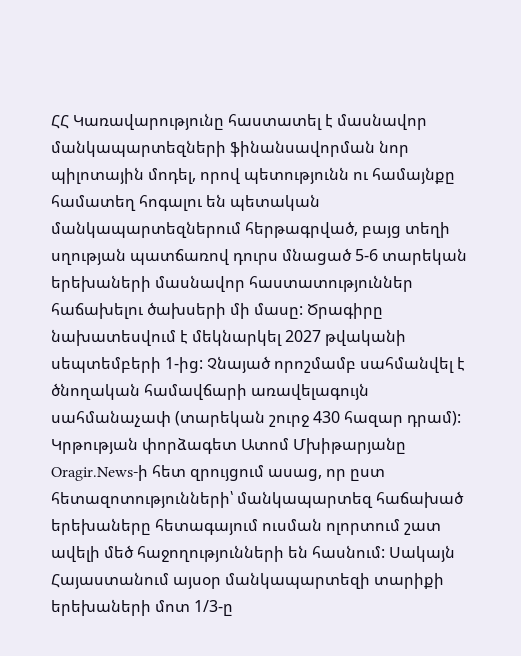ՀՀ Կառավարությունը հաստատել է մասնավոր մանկապարտեզների ֆինանսավորման նոր պիլոտային մոդել, որով պետությունն ու համայնքը համատեղ հոգալու են պետական մանկապարտեզներում հերթագրված, բայց տեղի սղության պատճառով դուրս մնացած 5-6 տարեկան երեխաների մասնավոր հաստատություններ հաճախելու ծախսերի մի մասը: Ծրագիրը նախատեսվում է մեկնարկել 2027 թվականի սեպտեմբերի 1-ից: Չնայած որոշմամբ սահմանվել է ծնողական համավճարի առավելագույն սահմանաչափ (տարեկան շուրջ 430 հազար դրամ):
Կրթության փորձագետ Ատոմ Մխիթարյանը
Oragir.News-ի հետ զրույցում ասաց, որ ըստ հետազոտությունների՝ մանկապարտեզ հաճախած երեխաները հետագայում ուսման ոլորտում շատ ավելի մեծ հաջողությունների են հասնում: Սակայն Հայաստանում այսօր մանկապարտեզի տարիքի երեխաների մոտ 1/3-ը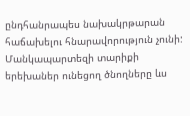ընդհանրապես նախակրթարան հաճախելու հնարավորություն չունի:
Մանկապարտեզի տարիքի երեխաներ ունեցող ծնողները ևս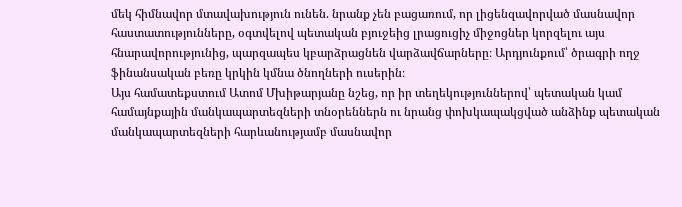մեկ հիմնավոր մտավախություն ունեն. նրանք չեն բացառում, որ լիցենզավորված մասնավոր հաստատությունները, օգտվելով պետական բյուջեից լրացուցիչ միջոցներ կորզելու այս հնարավորությունից, պարզապես կբարձրացնեն վարձավճարները։ Արդյունքում՝ ծրագրի ողջ ֆինանսական բեռը կրկին կմնա ծնողների ուսերին։
Այս համատեքստում Ատոմ Մխիթարյանը նշեց, որ իր տեղեկություններով՝ պետական կամ համայնքային մանկապարտեզների տնօրեններն ու նրանց փոխկապակցված անձինք պետական մանկապարտեզների հարևանությամբ մասնավոր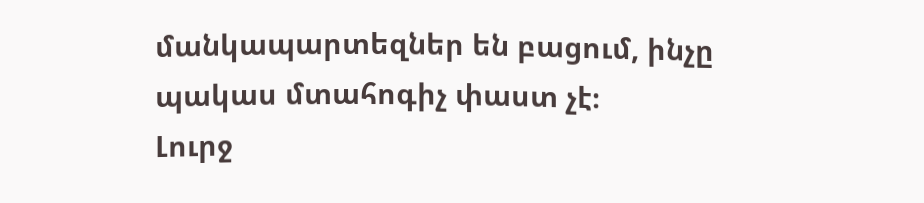մանկապարտեզներ են բացում, ինչը պակաս մտահոգիչ փաստ չէ։
Լուրջ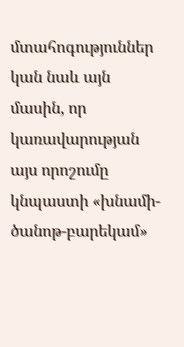մտահոգություններ կան նաև այն մասին, որ կառավարության այս որոշումը կնպաստի «խնամի-ծանոթ-բարեկամ»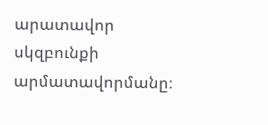արատավոր սկզբունքի արմատավորմանը։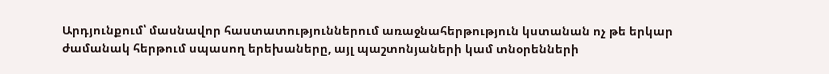Արդյունքում՝ մասնավոր հաստատություններում առաջնահերթություն կստանան ոչ թե երկար ժամանակ հերթում սպասող երեխաները, այլ պաշտոնյաների կամ տնօրենների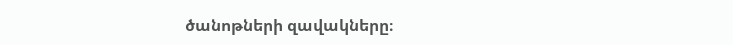ծանոթների զավակները։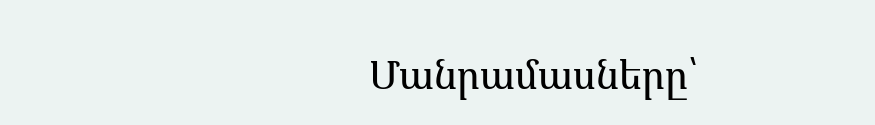Մանրամասները՝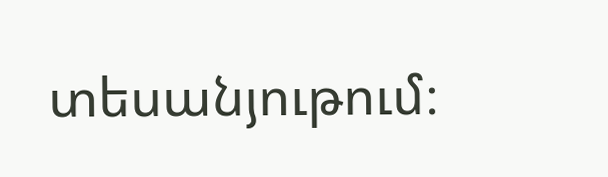տեսանյութում։